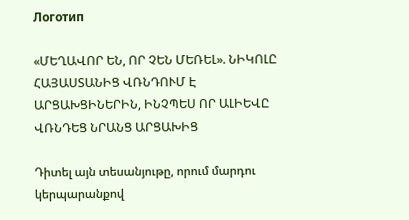Логотип

«ՄԵՂԱՎՈՐ ԵՆ, ՈՐ ՉԵՆ ՄԵՌԵԼ». ՆԻԿՈԼԸ ՀԱՅԱՍՏԱՆԻՑ ՎՌՆԴՈՒՄ Է ԱՐՑԱԽՑԻՆԵՐԻՆ, ԻՆՉՊԵՍ ՈՐ ԱԼԻԵՎԸ ՎՌՆԴԵՑ ՆՐԱՆՑ ԱՐՑԱԽԻՑ

Դիտել այն տեսանյութը, որում մարդու կերպարանքով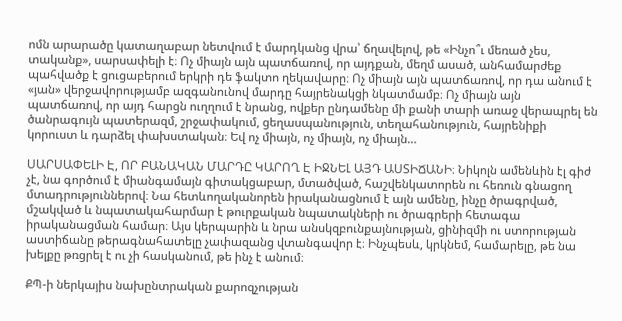ոմն արարածը կատաղաբար նետվում է մարդկանց վրա՝ ճղավելով, թե «Ինչո՞ւ մեռած չես, տականք», սարսափելի է։ Ոչ միայն այն պատճառով, որ այդքան, մեղմ ասած, անհամարժեք պահվածք է ցուցաբերում երկրի դե ֆակտո ղեկավարը։ Ոչ միայն այն պատճառով, որ դա անում է «յան» վերջավորությամբ ազգանունով մարդը հայրենակցի նկատմամբ։ Ոչ միայն այն պատճառով, որ այդ հարցն ուղղում է նրանց, ովքեր ընդամենը մի քանի տարի առաջ վերապրել են ծանրագույն պատերազմ, շրջափակում, ցեղասպանություն, տեղահանություն, հայրենիքի կորուստ և դարձել փախստական։ Եվ ոչ միայն, ոչ միայն, ոչ միայն…

ՍԱՐՍԱՓԵԼԻ Է, ՈՐ ԲԱՆԱԿԱՆ ՄԱՐԴԸ ԿԱՐՈՂ Է ԻՋՆԵԼ ԱՅԴ ԱՍՏԻՃԱՆԻ։ Նիկոլն ամենևին էլ գիժ չէ, նա գործում է միանգամայն գիտակցաբար, մտածված, հաշվենկատորեն ու հեռուն գնացող մտադրություններով։ Նա հետևողականորեն իրականացնում է այն ամենը, ինչը ծրագրված, մշակված և նպատակահարմար է թուրքական նպատակների ու ծրագրերի հետագա իրականացման համար։ Այս կերպարին և նրա անսկզբունքայնության, ցինիզմի ու ստորության աստիճանը թերագնահատելը չափազանց վտանգավոր է։ Ինչպեսև, կրկնեմ, համարելը, թե նա խելքը թռցրել է ու չի հասկանում, թե ինչ է անում։

ՔՊ-ի ներկայիս նախընտրական քարոզչության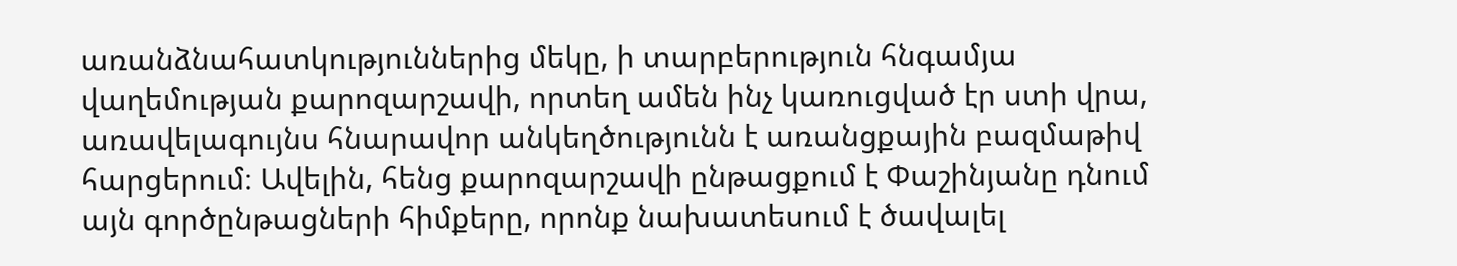առանձնահատկություններից մեկը, ի տարբերություն հնգամյա վաղեմության քարոզարշավի, որտեղ ամեն ինչ կառուցված էր ստի վրա, առավելագույնս հնարավոր անկեղծությունն է առանցքային բազմաթիվ հարցերում։ Ավելին, հենց քարոզարշավի ընթացքում է Փաշինյանը դնում այն գործընթացների հիմքերը, որոնք նախատեսում է ծավալել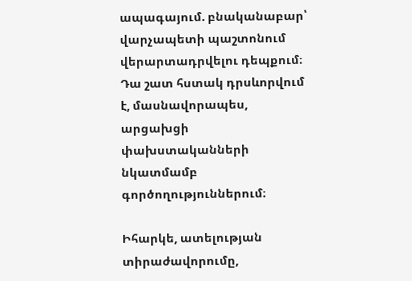ապագայում. բնականաբար՝ վարչապետի պաշտոնում վերարտադրվելու դեպքում։ Դա շատ հստակ դրսևորվում է, մասնավորապես, արցախցի փախստականների նկատմամբ գործողություններում։

Իհարկե, ատելության տիրաժավորումը,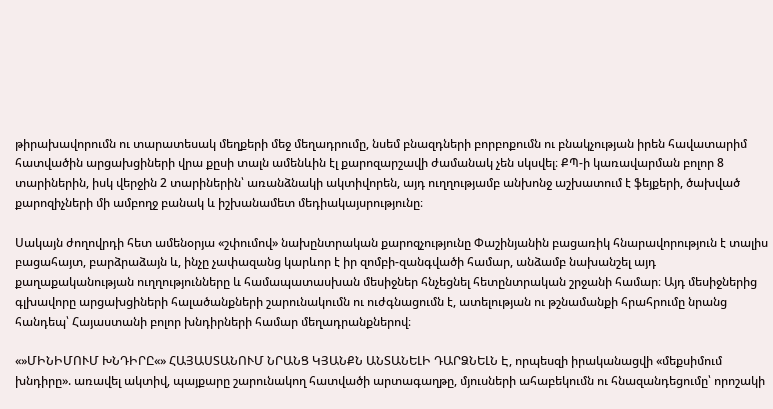թիրախավորումն ու տարատեսակ մեղքերի մեջ մեղադրումը, նսեմ բնազդների բորբոքումն ու բնակչության իրեն հավատարիմ հատվածին արցախցիների վրա քըսի տալն ամենևին էլ քարոզարշավի ժամանակ չեն սկսվել։ ՔՊ-ի կառավարման բոլոր 8 տարիներին, իսկ վերջին 2 տարիներին՝ առանձնակի ակտիվորեն, այդ ուղղությամբ անխոնջ աշխատում է ֆեյքերի, ծախված քարոզիչների մի ամբողջ բանակ և իշխանամետ մեդիակայսրությունը։

Սակայն ժողովրդի հետ ամենօրյա «շփումով» նախընտրական քարոզչությունը Փաշինյանին բացառիկ հնարավորություն է տալիս բացահայտ, բարձրաձայն և, ինչը չափազանց կարևոր է իր զոմբի-զանգվածի համար, անձամբ նախանշել այդ քաղաքականության ուղղությունները և համապատասխան մեսիջներ հնչեցնել հետընտրական շրջանի համար։ Այդ մեսիջներից գլխավորը արցախցիների հալածանքների շարունակումն ու ուժգնացումն է, ատելության ու թշնամանքի հրահրումը նրանց հանդեպ՝ Հայաստանի բոլոր խնդիրների համար մեղադրանքներով։

«»ՄԻՆԻՄՈՒՄ ԽՆԴԻՐԸ«» ՀԱՅԱՍՏԱՆՈՒՄ ՆՐԱՆՑ ԿՅԱՆՔՆ ԱՆՏԱՆԵԼԻ ԴԱՐՁՆԵԼՆ Է, որպեսզի իրականացվի «մեքսիմում խնդիրը». առավել ակտիվ, պայքարը շարունակող հատվածի արտագաղթը, մյուսների ահաբեկումն ու հնազանդեցումը՝ որոշակի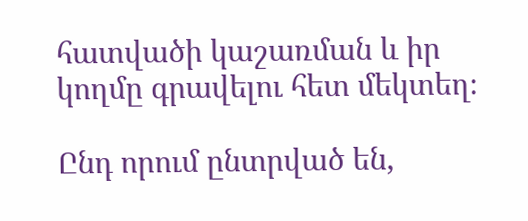հատվածի կաշառման և իր կողմը գրավելու հետ մեկտեղ։

Ընդ որում ընտրված են,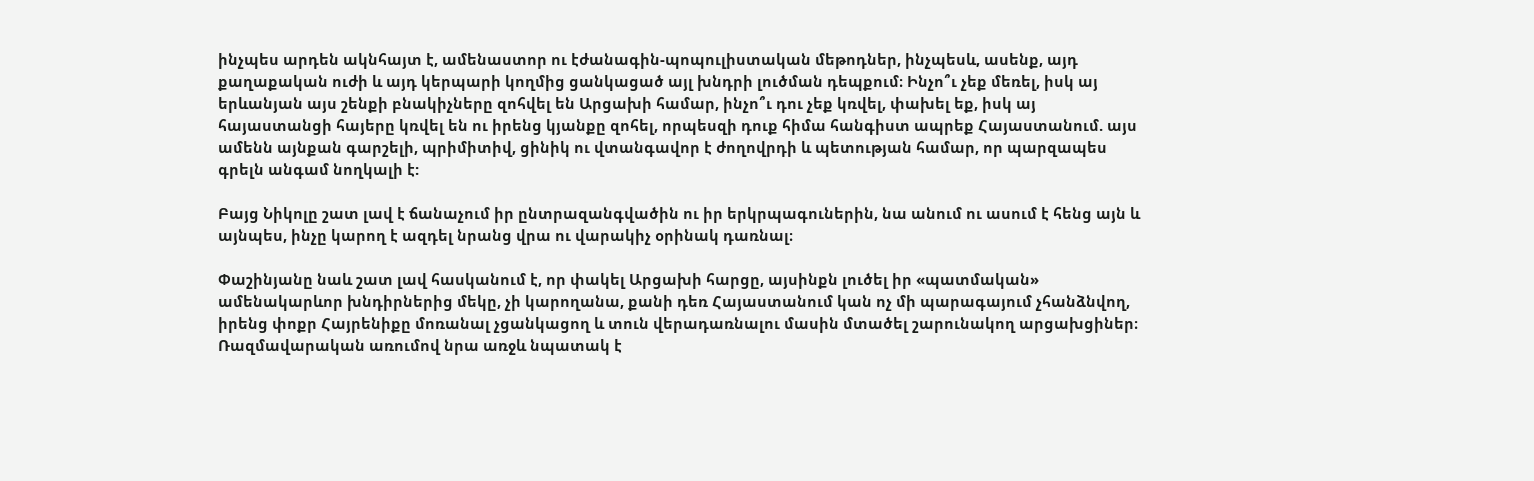ինչպես արդեն ակնհայտ է, ամենաստոր ու էժանագին-պոպուլիստական մեթոդներ, ինչպեսև, ասենք, այդ քաղաքական ուժի և այդ կերպարի կողմից ցանկացած այլ խնդրի լուծման դեպքում։ Ինչո՞ւ չեք մեռել, իսկ այ երևանյան այս շենքի բնակիչները զոհվել են Արցախի համար, ինչո՞ւ դու չեք կռվել, փախել եք, իսկ այ հայաստանցի հայերը կռվել են ու իրենց կյանքը զոհել, որպեսզի դուք հիմա հանգիստ ապրեք Հայաստանում. այս ամենն այնքան գարշելի, պրիմիտիվ, ցինիկ ու վտանգավոր է ժողովրդի և պետության համար, որ պարզապես գրելն անգամ նողկալի է:

Բայց Նիկոլը շատ լավ է ճանաչում իր ընտրազանգվածին ու իր երկրպագուներին, նա անում ու ասում է հենց այն և այնպես, ինչը կարող է ազդել նրանց վրա ու վարակիչ օրինակ դառնալ։

Փաշինյանը նաև շատ լավ հասկանում է, որ փակել Արցախի հարցը, այսինքն լուծել իր «պատմական» ամենակարևոր խնդիրներից մեկը, չի կարողանա, քանի դեռ Հայաստանում կան ոչ մի պարագայում չհանձնվող, իրենց փոքր Հայրենիքը մոռանալ չցանկացող և տուն վերադառնալու մասին մտածել շարունակող արցախցիներ։ Ռազմավարական առումով նրա առջև նպատակ է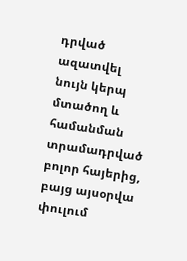դրված ազատվել նույն կերպ մտածող և համանման տրամադրված բոլոր հայերից, բայց այսօրվա փուլում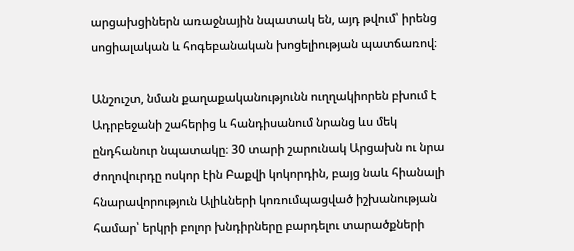արցախցիներն առաջնային նպատակ են, այդ թվում՝ իրենց սոցիալական և հոգեբանական խոցելիության պատճառով։

Անշուշտ, նման քաղաքականությունն ուղղակիորեն բխում է Ադրբեջանի շահերից և հանդիսանում նրանց ևս մեկ ընդհանուր նպատակը։ 30 տարի շարունակ Արցախն ու նրա ժողովուրդը ոսկոր էին Բաքվի կոկորդին, բայց նաև հիանալի հնարավորություն Ալիևների կոռումպացված իշխանության համար՝ երկրի բոլոր խնդիրները բարդելու տարածքների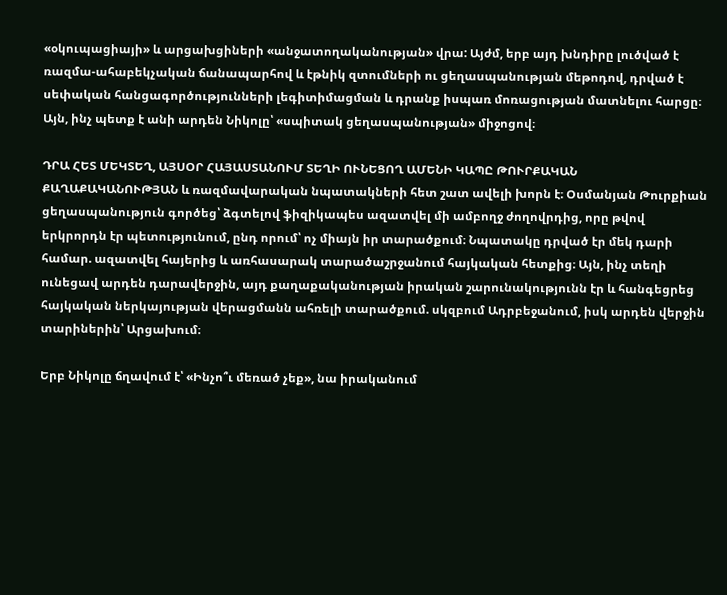«օկուպացիայի» և արցախցիների «անջատողականության» վրա: Այժմ, երբ այդ խնդիրը լուծված է ռազմա-ահաբեկչական ճանապարհով և էթնիկ զտումների ու ցեղասպանության մեթոդով, դրված է սեփական հանցագործությունների լեգիտիմացման և դրանք իսպառ մոռացության մատնելու հարցը։ Այն, ինչ պետք է անի արդեն Նիկոլը՝ «սպիտակ ցեղասպանության» միջոցով։

ԴՐԱ ՀԵՏ ՄԵԿՏԵՂ, ԱՅՍՕՐ ՀԱՅԱՍՏԱՆՈՒՄ ՏԵՂԻ ՈՒՆԵՑՈՂ ԱՄԵՆԻ ԿԱՊԸ ԹՈՒՐՔԱԿԱՆ ՔԱՂԱՔԱԿԱՆՈՒԹՅԱՆ և ռազմավարական նպատակների հետ շատ ավելի խորն է։ Օսմանյան Թուրքիան ցեղասպանություն գործեց՝ ձգտելով ֆիզիկապես ազատվել մի ամբողջ ժողովրդից, որը թվով երկրորդն էր պետությունում, ընդ որում՝ ոչ միայն իր տարածքում։ Նպատակը դրված էր մեկ դարի համար. ազատվել հայերից և առհասարակ տարածաշրջանում հայկական հետքից։ Այն, ինչ տեղի ունեցավ արդեն դարավերջին, այդ քաղաքականության իրական շարունակությունն էր և հանգեցրեց հայկական ներկայության վերացմանն ահռելի տարածքում. սկզբում Ադրբեջանում, իսկ արդեն վերջին տարիներին՝ Արցախում։

Երբ Նիկոլը ճղավում է՝ «Ինչո՞ւ մեռած չեք», նա իրականում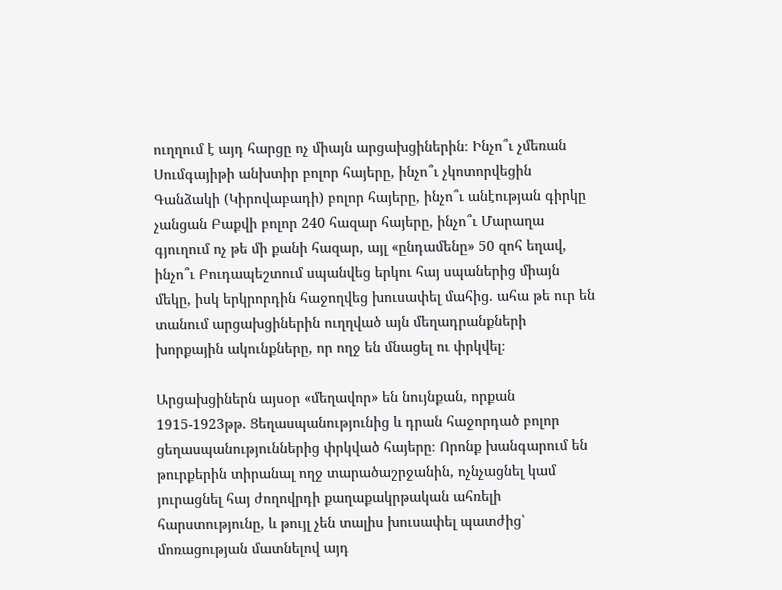ուղղում է այդ հարցը ոչ միայն արցախցիներին։ Ինչո՞ւ չմեռան Սումգայիթի անխտիր բոլոր հայերը, ինչո՞ւ չկոտորվեցին Գանձակի (Կիրովաբադի) բոլոր հայերը, ինչո՞ւ անէության գիրկը չանցան Բաքվի բոլոր 240 հազար հայերը, ինչո՞ւ Մարաղա գյուղում ոչ թե մի քանի հազար, այլ «ընդամենը» 50 զոհ եղավ, ինչո՞ւ Բուդապեշտում սպանվեց երկու հայ սպաներից միայն մեկը, իսկ երկրորդին հաջողվեց խուսափել մահից. ահա թե ուր են տանում արցախցիներին ուղղված այն մեղադրանքների խորքային ակունքները, որ ողջ են մնացել ու փրկվել։

Արցախցիներն այսօր «մեղավոր» են նույնքան, որքան 1915-1923թթ. Ցեղասպանությունից և դրան հաջորդած բոլոր ցեղասպանություններից փրկված հայերը։ Որոնք խանգարում են թուրքերին տիրանալ ողջ տարածաշրջանին, ոչնչացնել կամ յուրացնել հայ ժողովրդի քաղաքակրթական ահռելի հարստությունը, և թույլ չեն տալիս խուսափել պատժից՝ մոռացության մատնելով այդ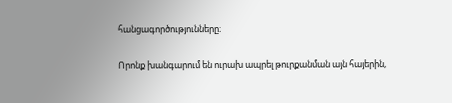հանցագործությունները։

Որոնք խանգարում են ուրախ ապրել թուրքանման այն հայերին,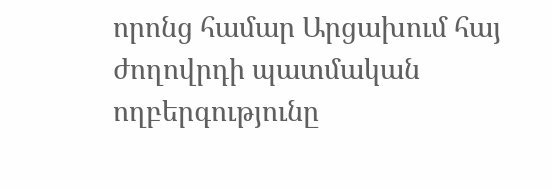որոնց համար Արցախում հայ ժողովրդի պատմական ողբերգությունը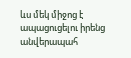ևս մեկ միջոց է ապացուցելու իրենց անվերապահ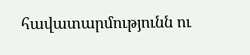հավատարմությունն ու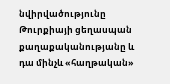նվիրվածությունը Թուրքիայի ցեղասպան քաղաքականությանը և դա մինչև «հաղթական»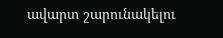ավարտ շարունակելու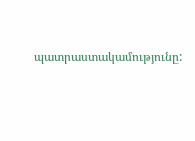պատրաստակամությունը: